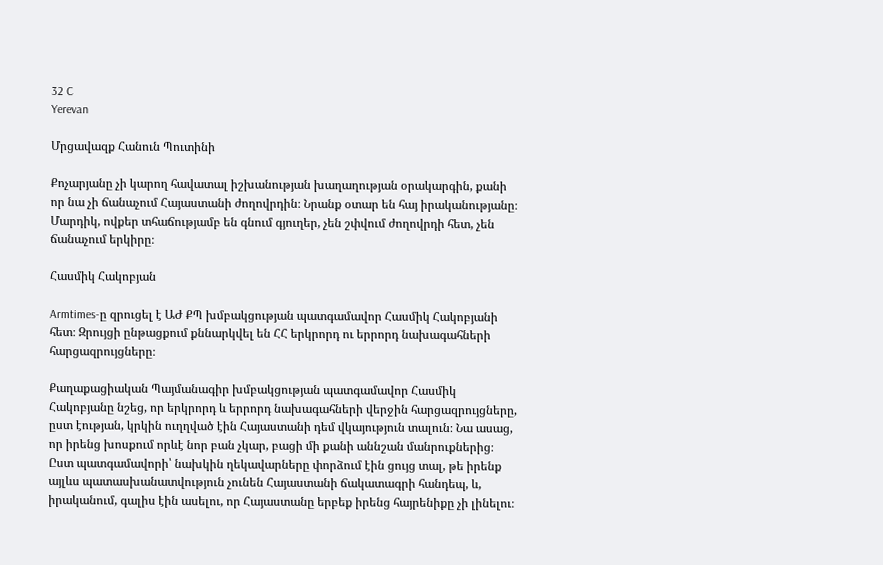32 C
Yerevan

Մրցավազք Հանուն Պուտինի

Քոչարյանը չի կարող հավատալ իշխանության խաղաղության օրակարգին, քանի որ նա չի ճանաչում Հայաստանի ժողովրդին։ Նրանք օտար են հայ իրականությանը։ Մարդիկ, ովքեր տհաճությամբ են գնում գյուղեր, չեն շփվում ժողովրդի հետ, չեն ճանաչում երկիրը։

Հասմիկ Հակոբյան

Armtimes‑ը զրուցել է ԱԺ ՔՊ խմբակցության պատգամավոր Հասմիկ Հակոբյանի հետ։ Զրույցի ընթացքում քննարկվել են ՀՀ երկրորդ ու երրորդ նախագահների հարցազրույցները։

Քաղաքացիական Պայմանագիր խմբակցության պատգամավոր Հասմիկ Հակոբյանը նշեց, որ երկրորդ և երրորդ նախագահների վերջին հարցազրույցները, ըստ էության, կրկին ուղղված էին Հայաստանի դեմ վկայություն տալուն։ Նա ասաց, որ իրենց խոսքում որևէ նոր բան չկար, բացի մի քանի աննշան մանրուքներից։ Ըստ պատգամավորի՝ նախկին ղեկավարները փորձում էին ցույց տալ, թե իրենք այլևս պատասխանատվություն չունեն Հայաստանի ճակատագրի հանդեպ, և, իրականում, գալիս էին ասելու, որ Հայաստանը երբեք իրենց հայրենիքը չի լինելու։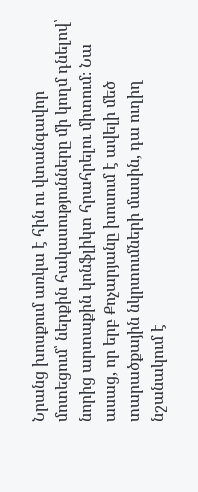Նրանց խոսքում առկա է հին ու վտանգավոր մոտեցում՝ ներքին հակասությունները մի կողմ դնելով՝ նորից արտաքին կոնֆլիկտ հրահրելու միտում։ Նա ասաց, որ երբ Քոչարյանը խոսում է ավելի մեծ տարածքային նկրտումների մասին, դա ուղիղ նշանակում է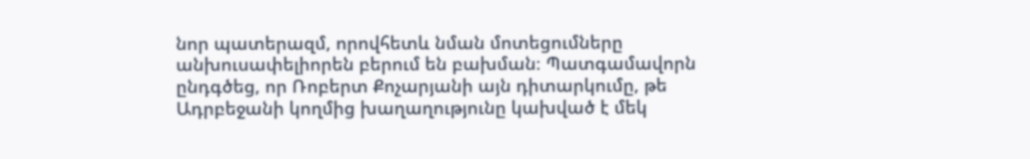նոր պատերազմ, որովհետև նման մոտեցումները անխուսափելիորեն բերում են բախման։ Պատգամավորն ընդգծեց, որ Ռոբերտ Քոչարյանի այն դիտարկումը, թե Ադրբեջանի կողմից խաղաղությունը կախված է մեկ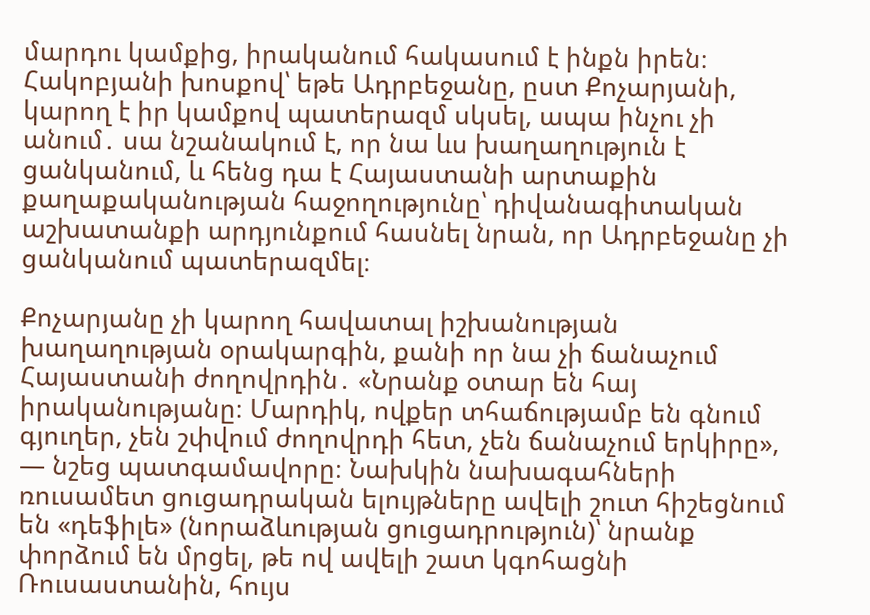մարդու կամքից, իրականում հակասում է ինքն իրեն։ Հակոբյանի խոսքով՝ եթե Ադրբեջանը, ըստ Քոչարյանի, կարող է իր կամքով պատերազմ սկսել, ապա ինչու չի անում․ սա նշանակում է, որ նա ևս խաղաղություն է ցանկանում, և հենց դա է Հայաստանի արտաքին քաղաքականության հաջողությունը՝ դիվանագիտական աշխատանքի արդյունքում հասնել նրան, որ Ադրբեջանը չի ցանկանում պատերազմել։

Քոչարյանը չի կարող հավատալ իշխանության խաղաղության օրակարգին, քանի որ նա չի ճանաչում Հայաստանի ժողովրդին․ «Նրանք օտար են հայ իրականությանը։ Մարդիկ, ովքեր տհաճությամբ են գնում գյուղեր, չեն շփվում ժողովրդի հետ, չեն ճանաչում երկիրը», — նշեց պատգամավորը։ Նախկին նախագահների ռուսամետ ցուցադրական ելույթները ավելի շուտ հիշեցնում են «դեֆիլե» (նորաձևության ցուցադրություն)՝ նրանք փորձում են մրցել, թե ով ավելի շատ կգոհացնի Ռուսաստանին, հույս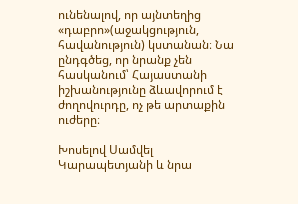ունենալով, որ այնտեղից «դաբրո»(աջակցություն, հավանություն) կստանան։ Նա ընդգծեց, որ նրանք չեն հասկանում՝ Հայաստանի իշխանությունը ձևավորում է ժողովուրդը, ոչ թե արտաքին ուժերը։

Խոսելով Սամվել Կարապետյանի և նրա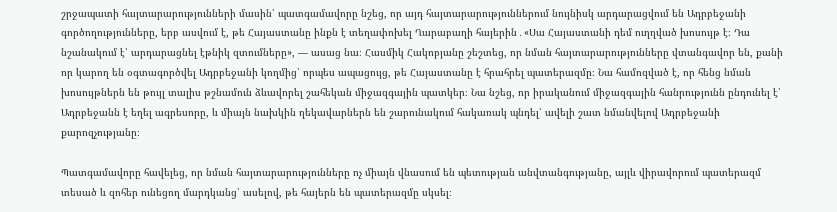շրջապատի հայտարարությունների մասին՝ պատգամավորը նշեց, որ այդ հայտարարություններում նույնիսկ արդարացվում են Ադրբեջանի գործողությունները, երբ ասվում է, թե Հայաստանը ինքն է տեղափոխել Ղարաբաղի հայերին․«Սա Հայաստանի դեմ ուղղված խոսույթ է։ Դա նշանակում է՝ արդարացնել էթնիկ զտումները», — ասաց նա։ Հասմիկ Հակոբյանը շեշտեց, որ նման հայտարարությունները վտանգավոր են, քանի որ կարող են օգտագործվել Ադրբեջանի կողմից՝ որպես ապացույց, թե Հայաստանը է հրահրել պատերազմը։ Նա համոզված է, որ հենց նման խոսույթներն են թույլ տալիս թշնամուն ձևավորել շահեկան միջազգային պատկեր։ Նա նշեց, որ իրականում միջազգային հանրությունն ընդունել է՝ Ադրբեջանն է եղել ագրեսորը, և միայն նախկին ղեկավարներն են շարունակում հակառակ պնդել՝ ավելի շատ նմանվելով Ադրբեջանի քարոզչությանը։

Պատգամավորը հավելեց, որ նման հայտարարությունները ոչ միայն վնասում են պետության անվտանգությանը, այլև վիրավորում պատերազմ տեսած և զոհեր ունեցող մարդկանց՝ ասելով, թե հայերն են պատերազմը սկսել։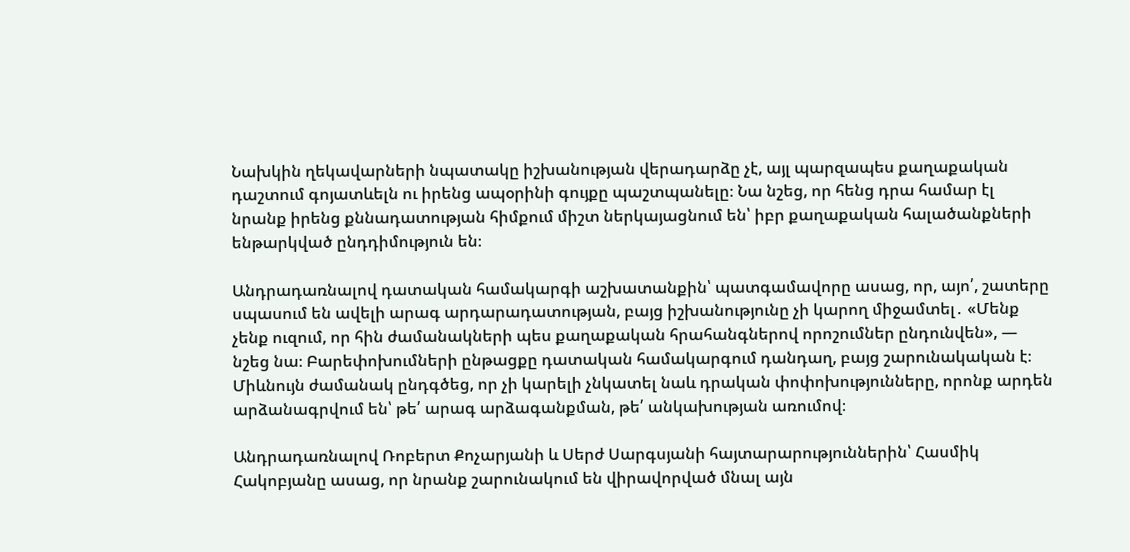Նախկին ղեկավարների նպատակը իշխանության վերադարձը չէ, այլ պարզապես քաղաքական դաշտում գոյատևելն ու իրենց ապօրինի գույքը պաշտպանելը։ Նա նշեց, որ հենց դրա համար էլ նրանք իրենց քննադատության հիմքում միշտ ներկայացնում են՝ իբր քաղաքական հալածանքների ենթարկված ընդդիմություն են։

Անդրադառնալով դատական համակարգի աշխատանքին՝ պատգամավորը ասաց, որ, այո՛, շատերը սպասում են ավելի արագ արդարադատության, բայց իշխանությունը չի կարող միջամտել․ «Մենք չենք ուզում, որ հին ժամանակների պես քաղաքական հրահանգներով որոշումներ ընդունվեն», — նշեց նա։ Բարեփոխումների ընթացքը դատական համակարգում դանդաղ, բայց շարունակական է։ Միևնույն ժամանակ ընդգծեց, որ չի կարելի չնկատել նաև դրական փոփոխությունները, որոնք արդեն արձանագրվում են՝ թե՛ արագ արձագանքման, թե՛ անկախության առումով։

Անդրադառնալով Ռոբերտ Քոչարյանի և Սերժ Սարգսյանի հայտարարություններին՝ Հասմիկ Հակոբյանը ասաց, որ նրանք շարունակում են վիրավորված մնալ այն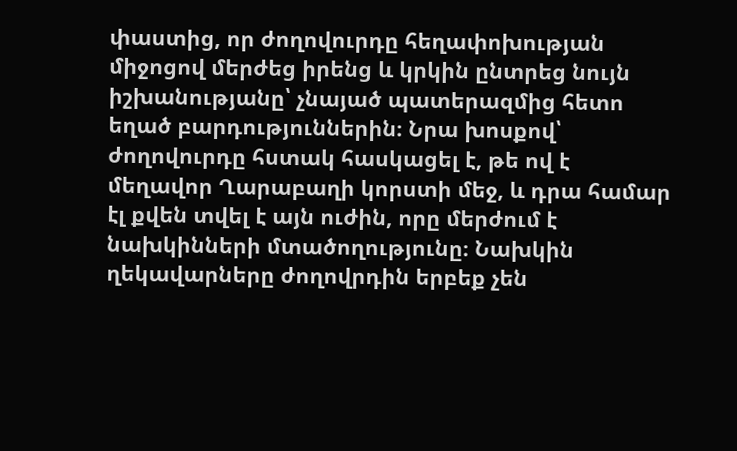փաստից, որ ժողովուրդը հեղափոխության միջոցով մերժեց իրենց և կրկին ընտրեց նույն իշխանությանը՝ չնայած պատերազմից հետո եղած բարդություններին։ Նրա խոսքով՝ ժողովուրդը հստակ հասկացել է, թե ով է մեղավոր Ղարաբաղի կորստի մեջ, և դրա համար էլ քվեն տվել է այն ուժին, որը մերժում է նախկինների մտածողությունը։ Նախկին ղեկավարները ժողովրդին երբեք չեն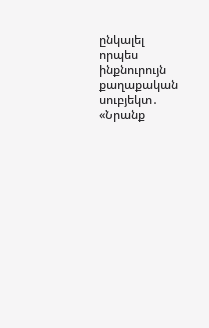ընկալել որպես ինքնուրույն քաղաքական սուբյեկտ․ «Նրանք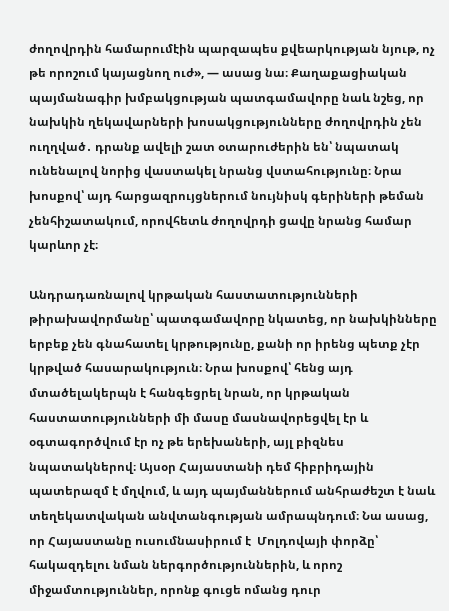ժողովրդին համարումէին պարզապես քվեարկության նյութ, ոչ թե որոշում կայացնող ուժ», — ասաց նա։ Քաղաքացիական պայմանագիր խմբակցության պատգամավորը նաև նշեց, որ նախկին ղեկավարների խոսակցությունները ժողովրդին չեն ուղղված․ դրանք ավելի շատ օտարուժերին են՝ նպատակ ունենալով նորից վաստակել նրանց վստահությունը։ Նրա խոսքով՝ այդ հարցազրույցներում նույնիսկ գերիների թեման չենհիշատակում, որովհետև ժողովրդի ցավը նրանց համար կարևոր չէ։

Անդրադառնալով կրթական հաստատությունների թիրախավորմանը՝ պատգամավորը նկատեց, որ նախկինները երբեք չեն գնահատել կրթությունը, քանի որ իրենց պետք չէր կրթված հասարակություն։ Նրա խոսքով՝ հենց այդ մտածելակերպն է հանգեցրել նրան, որ կրթական հաստատությունների մի մասը մասնավորեցվել էր և օգտագործվում էր ոչ թե երեխաների, այլ բիզնես նպատակներով։ Այսօր Հայաստանի դեմ հիբրիդային պատերազմ է մղվում, և այդ պայմաններում անհրաժեշտ է նաև տեղեկատվական անվտանգության ամրապնդում։ Նա ասաց, որ Հայաստանը ուսումնասիրում է  Մոլդովայի փորձը՝ հակազդելու նման ներգործություններին, և որոշ միջամտություններ, որոնք գուցե ոմանց դուր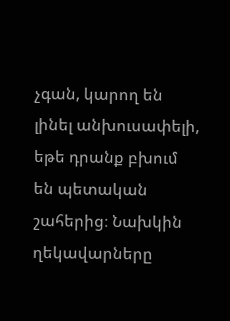չգան, կարող են լինել անխուսափելի, եթե դրանք բխում են պետական շահերից։ Նախկին ղեկավարները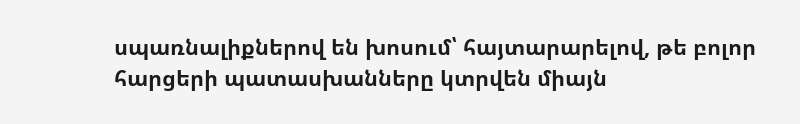սպառնալիքներով են խոսում՝ հայտարարելով, թե բոլոր հարցերի պատասխանները կտրվեն միայն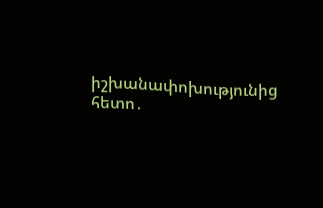իշխանափոխությունից հետո․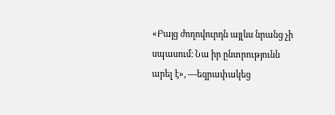«Բայց ժողովուրդն այլևս նրանց չի սպասում։ Նա իր ընտրությունն արել է», —եզրափակեց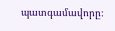պատգամավորը։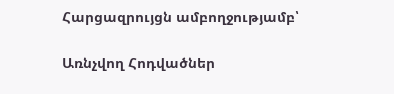Հարցազրույցն ամբողջությամբ՝

Առնչվող Հոդվածներ